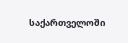საქართველოში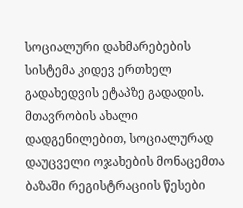სოციალური დახმარებების სისტემა კიდევ ერთხელ გადახედვის ეტაპზე გადადის. მთავრობის ახალი დადგენილებით, სოციალურად დაუცველი ოჯახების მონაცემთა ბაზაში რეგისტრაციის წესები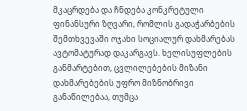მკაცრდება და ჩნდება კონკრეტული ფინანსური ზღვარი, რომლის გადაჭარბების შემთხვევაში ოჯახი სოციალურ დახმარებას ავტომატურად დაკარგავს. ხელისუფლების განმარტებით, ცვლილებების მიზანი დახმარებების უფრო მიზნობრივი განაწილებაა, თუმცა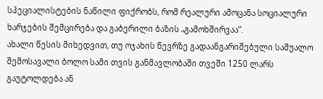სპეციალისტების ნაწილი ფიქრობს, რომ რეალური ამოცანა სოციალური ხარჯების შემცირება და გაბერილი ბაზის „გამოხშირვაა“.
ახალი წესის მიხედვით, თუ ოჯახის წევრზე გადაანგარიშებული საშუალო შემოსავალი ბოლო სამი თვის განმავლობაში თვეში 1250 ლარს გაუტოლდება ან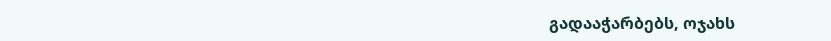გადააჭარბებს, ოჯახს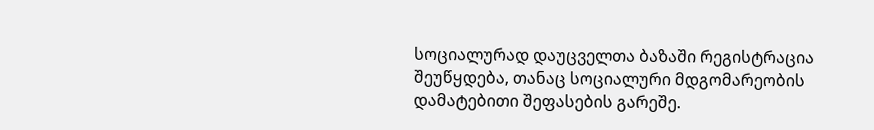სოციალურად დაუცველთა ბაზაში რეგისტრაცია შეუწყდება, თანაც სოციალური მდგომარეობის დამატებითი შეფასების გარეშე.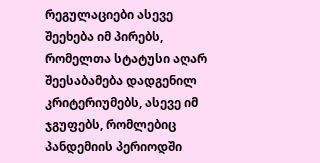რეგულაციები ასევე შეეხება იმ პირებს, რომელთა სტატუსი აღარ შეესაბამება დადგენილ კრიტერიუმებს, ასევე იმ ჯგუფებს, რომლებიც პანდემიის პერიოდში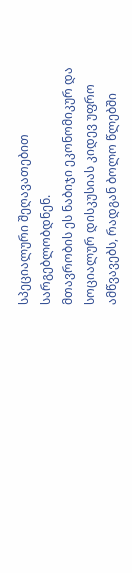სპეციალური შეღავათებით სარგებლობდნენ.
მთავრობის ეს ნაბიჯი ეკონომიკურ და სოციალურ დისკუსიას კიდევ უფრო ამწვავებს, რადგან ბოლო წლებში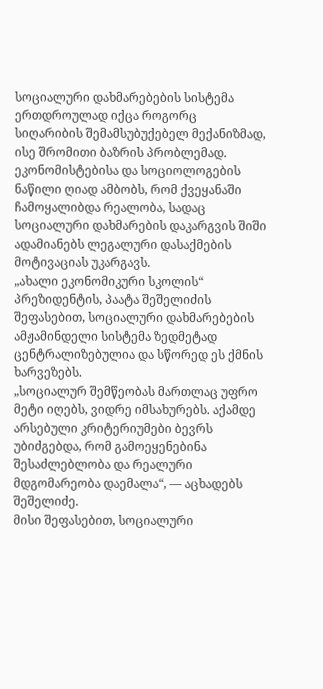სოციალური დახმარებების სისტემა ერთდროულად იქცა როგორც სიღარიბის შემამსუბუქებელ მექანიზმად, ისე შრომითი ბაზრის პრობლემად. ეკონომისტებისა და სოციოლოგების ნაწილი ღიად ამბობს, რომ ქვეყანაში ჩამოყალიბდა რეალობა, სადაც სოციალური დახმარების დაკარგვის შიში ადამიანებს ლეგალური დასაქმების მოტივაციას უკარგავს.
„ახალი ეკონომიკური სკოლის“ პრეზიდენტის, პაატა შეშელიძის შეფასებით, სოციალური დახმარებების ამჟამინდელი სისტემა ზედმეტად ცენტრალიზებულია და სწორედ ეს ქმნის ხარვეზებს.
„სოციალურ შემწეობას მართლაც უფრო მეტი იღებს, ვიდრე იმსახურებს. აქამდე არსებული კრიტერიუმები ბევრს უბიძგებდა, რომ გამოეყენებინა შესაძლებლობა და რეალური მდგომარეობა დაემალა“, — აცხადებს შეშელიძე.
მისი შეფასებით, სოციალური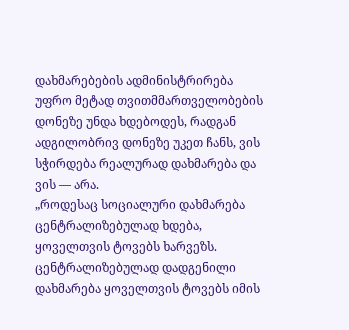დახმარებების ადმინისტრირება უფრო მეტად თვითმმართველობების დონეზე უნდა ხდებოდეს, რადგან ადგილობრივ დონეზე უკეთ ჩანს, ვის სჭირდება რეალურად დახმარება და ვის — არა.
„როდესაც სოციალური დახმარება ცენტრალიზებულად ხდება, ყოველთვის ტოვებს ხარვეზს. ცენტრალიზებულად დადგენილი დახმარება ყოველთვის ტოვებს იმის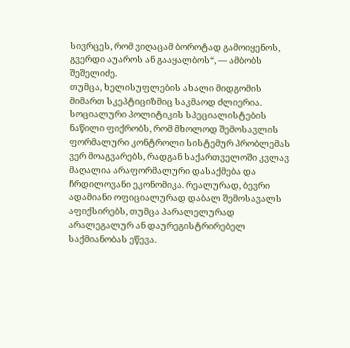სივრცეს, რომ ვიღაცამ ბოროტად გამოიყენოს, გვერდი აუაროს ან გააყალბოს“, — ამბობს შეშელიძე.
თუმცა, ხელისუფლების ახალი მიდგომის მიმართ სკეპტიციზმიც საკმაოდ ძლიერია. სოციალური პოლიტიკის სპეციალისტების ნაწილი ფიქრობს, რომ მხოლოდ შემოსავლის ფორმალური კონტროლი სისტემურ პრობლემას ვერ მოაგვარებს, რადგან საქართველოში კვლავ მაღალია არაფორმალური დასაქმება და ჩრდილოვანი ეკონომიკა. რეალურად, ბევრი ადამიანი ოფიციალურად დაბალ შემოსავალს აფიქსირებს, თუმცა პარალელურად არალეგალურ ან დაურეგისტრირებელ საქმიანობას ეწევა.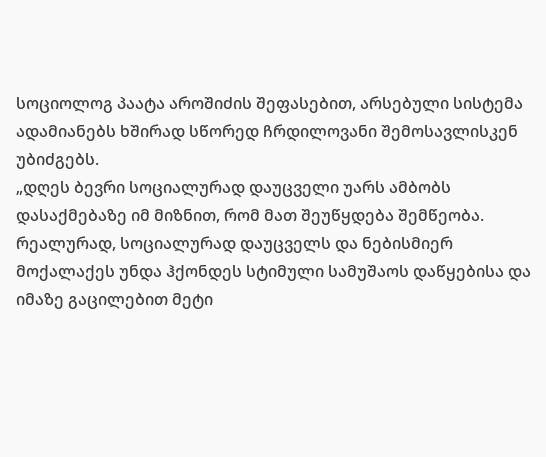სოციოლოგ პაატა აროშიძის შეფასებით, არსებული სისტემა ადამიანებს ხშირად სწორედ ჩრდილოვანი შემოსავლისკენ უბიძგებს.
„დღეს ბევრი სოციალურად დაუცველი უარს ამბობს დასაქმებაზე იმ მიზნით, რომ მათ შეუწყდება შემწეობა. რეალურად, სოციალურად დაუცველს და ნებისმიერ მოქალაქეს უნდა ჰქონდეს სტიმული სამუშაოს დაწყებისა და იმაზე გაცილებით მეტი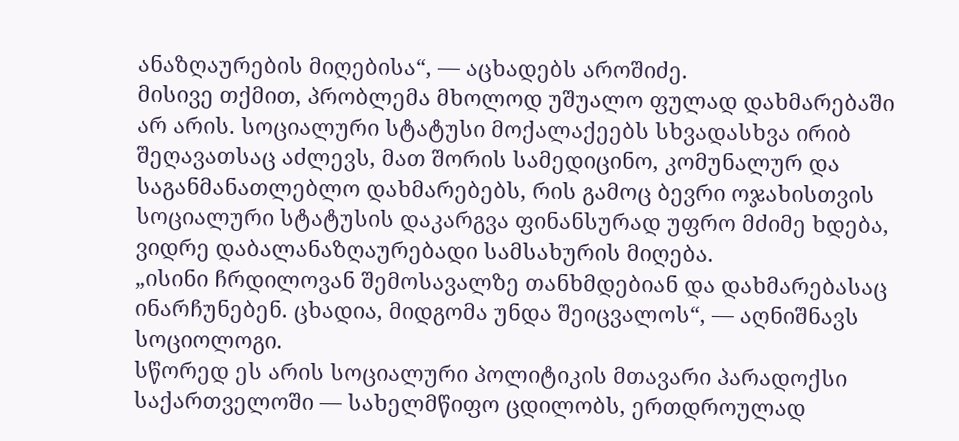ანაზღაურების მიღებისა“, — აცხადებს აროშიძე.
მისივე თქმით, პრობლემა მხოლოდ უშუალო ფულად დახმარებაში არ არის. სოციალური სტატუსი მოქალაქეებს სხვადასხვა ირიბ შეღავათსაც აძლევს, მათ შორის სამედიცინო, კომუნალურ და საგანმანათლებლო დახმარებებს, რის გამოც ბევრი ოჯახისთვის სოციალური სტატუსის დაკარგვა ფინანსურად უფრო მძიმე ხდება, ვიდრე დაბალანაზღაურებადი სამსახურის მიღება.
„ისინი ჩრდილოვან შემოსავალზე თანხმდებიან და დახმარებასაც ინარჩუნებენ. ცხადია, მიდგომა უნდა შეიცვალოს“, — აღნიშნავს სოციოლოგი.
სწორედ ეს არის სოციალური პოლიტიკის მთავარი პარადოქსი საქართველოში — სახელმწიფო ცდილობს, ერთდროულად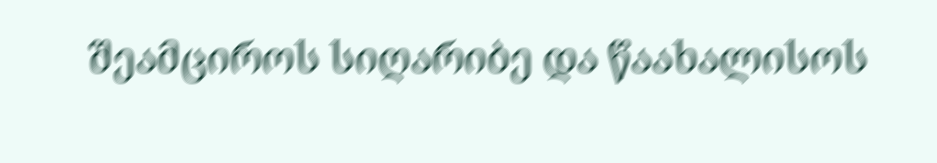შეამციროს სიღარიბე და წაახალისოს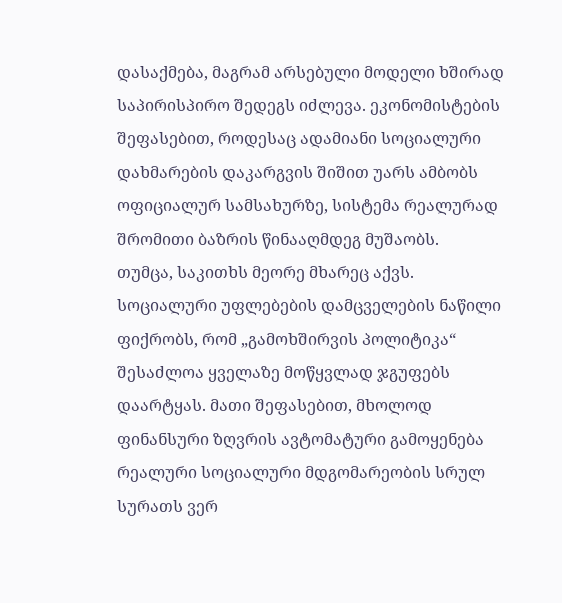დასაქმება, მაგრამ არსებული მოდელი ხშირად საპირისპირო შედეგს იძლევა. ეკონომისტების შეფასებით, როდესაც ადამიანი სოციალური დახმარების დაკარგვის შიშით უარს ამბობს ოფიციალურ სამსახურზე, სისტემა რეალურად შრომითი ბაზრის წინააღმდეგ მუშაობს.
თუმცა, საკითხს მეორე მხარეც აქვს. სოციალური უფლებების დამცველების ნაწილი ფიქრობს, რომ „გამოხშირვის პოლიტიკა“ შესაძლოა ყველაზე მოწყვლად ჯგუფებს დაარტყას. მათი შეფასებით, მხოლოდ ფინანსური ზღვრის ავტომატური გამოყენება რეალური სოციალური მდგომარეობის სრულ სურათს ვერ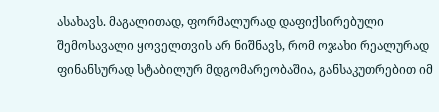ასახავს. მაგალითად, ფორმალურად დაფიქსირებული შემოსავალი ყოველთვის არ ნიშნავს, რომ ოჯახი რეალურად ფინანსურად სტაბილურ მდგომარეობაშია, განსაკუთრებით იმ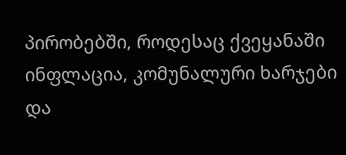პირობებში, როდესაც ქვეყანაში ინფლაცია, კომუნალური ხარჯები და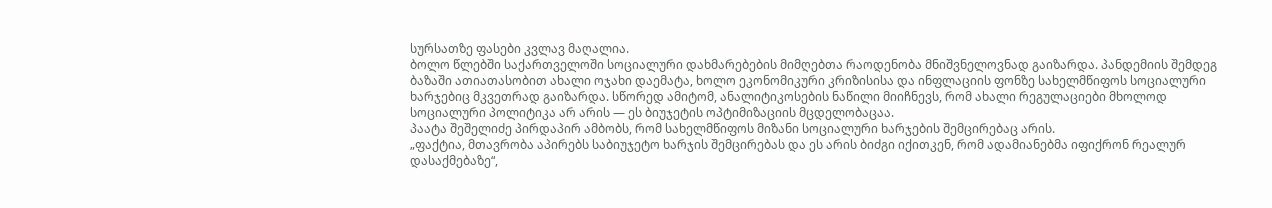სურსათზე ფასები კვლავ მაღალია.
ბოლო წლებში საქართველოში სოციალური დახმარებების მიმღებთა რაოდენობა მნიშვნელოვნად გაიზარდა. პანდემიის შემდეგ ბაზაში ათიათასობით ახალი ოჯახი დაემატა, ხოლო ეკონომიკური კრიზისისა და ინფლაციის ფონზე სახელმწიფოს სოციალური ხარჯებიც მკვეთრად გაიზარდა. სწორედ ამიტომ, ანალიტიკოსების ნაწილი მიიჩნევს, რომ ახალი რეგულაციები მხოლოდ სოციალური პოლიტიკა არ არის — ეს ბიუჯეტის ოპტიმიზაციის მცდელობაცაა.
პაატა შეშელიძე პირდაპირ ამბობს, რომ სახელმწიფოს მიზანი სოციალური ხარჯების შემცირებაც არის.
„ფაქტია, მთავრობა აპირებს საბიუჯეტო ხარჯის შემცირებას და ეს არის ბიძგი იქითკენ, რომ ადამიანებმა იფიქრონ რეალურ დასაქმებაზე“,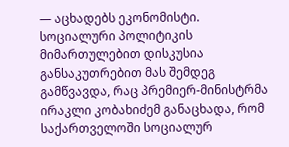— აცხადებს ეკონომისტი.
სოციალური პოლიტიკის მიმართულებით დისკუსია განსაკუთრებით მას შემდეგ გამწვავდა, რაც პრემიერ-მინისტრმა ირაკლი კობახიძემ განაცხადა, რომ საქართველოში სოციალურ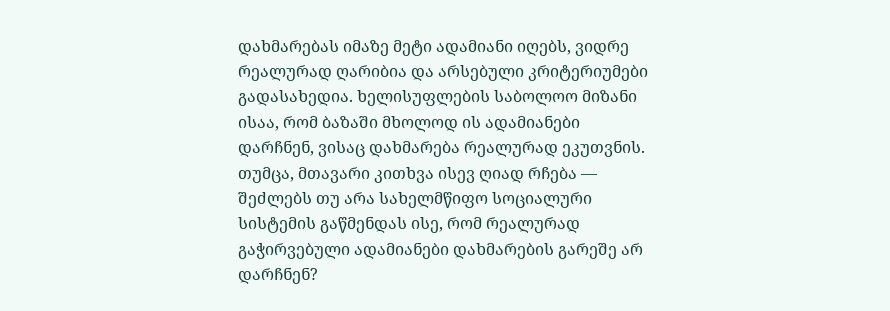დახმარებას იმაზე მეტი ადამიანი იღებს, ვიდრე რეალურად ღარიბია და არსებული კრიტერიუმები გადასახედია. ხელისუფლების საბოლოო მიზანი ისაა, რომ ბაზაში მხოლოდ ის ადამიანები დარჩნენ, ვისაც დახმარება რეალურად ეკუთვნის.
თუმცა, მთავარი კითხვა ისევ ღიად რჩება — შეძლებს თუ არა სახელმწიფო სოციალური სისტემის გაწმენდას ისე, რომ რეალურად გაჭირვებული ადამიანები დახმარების გარეშე არ დარჩნენ?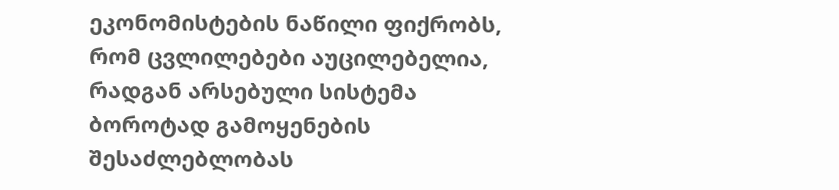ეკონომისტების ნაწილი ფიქრობს, რომ ცვლილებები აუცილებელია, რადგან არსებული სისტემა ბოროტად გამოყენების შესაძლებლობას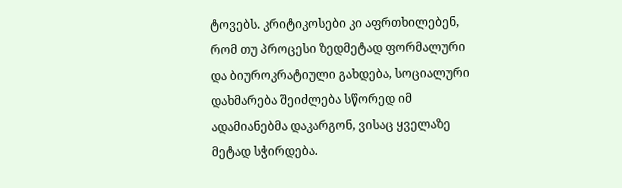ტოვებს. კრიტიკოსები კი აფრთხილებენ, რომ თუ პროცესი ზედმეტად ფორმალური და ბიუროკრატიული გახდება, სოციალური დახმარება შეიძლება სწორედ იმ ადამიანებმა დაკარგონ, ვისაც ყველაზე მეტად სჭირდება.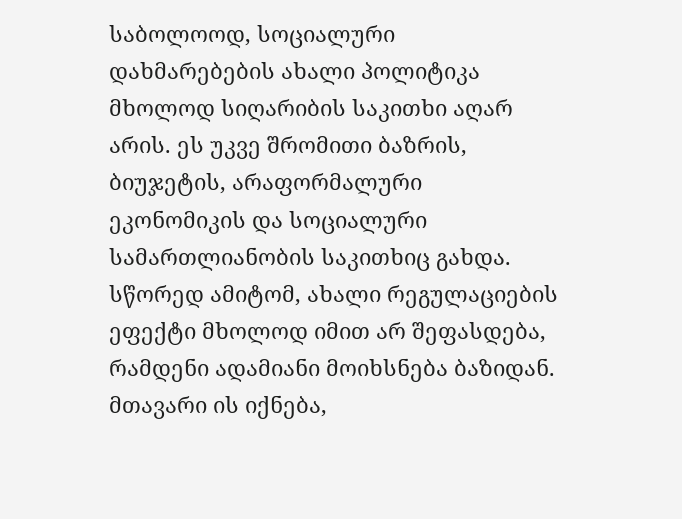საბოლოოდ, სოციალური დახმარებების ახალი პოლიტიკა მხოლოდ სიღარიბის საკითხი აღარ არის. ეს უკვე შრომითი ბაზრის, ბიუჯეტის, არაფორმალური ეკონომიკის და სოციალური სამართლიანობის საკითხიც გახდა. სწორედ ამიტომ, ახალი რეგულაციების ეფექტი მხოლოდ იმით არ შეფასდება, რამდენი ადამიანი მოიხსნება ბაზიდან. მთავარი ის იქნება,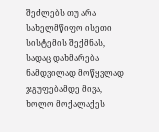შეძლებს თუ არა სახელმწიფო ისეთი სისტემის შექმნას, სადაც დახმარება ნამდვილად მოწყვლად ჯგუფებამდე მივა, ხოლო მოქალაქეს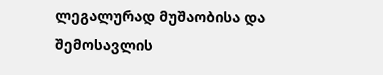ლეგალურად მუშაობისა და შემოსავლის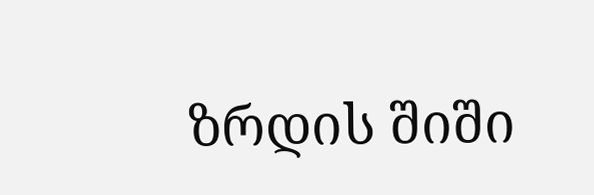ზრდის შიში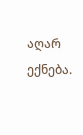აღარ ექნება.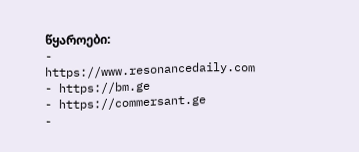წყაროები:
- https://www.resonancedaily.com
- https://bm.ge
- https://commersant.ge
-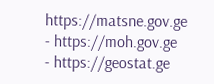https://matsne.gov.ge
- https://moh.gov.ge
- https://geostat.ge